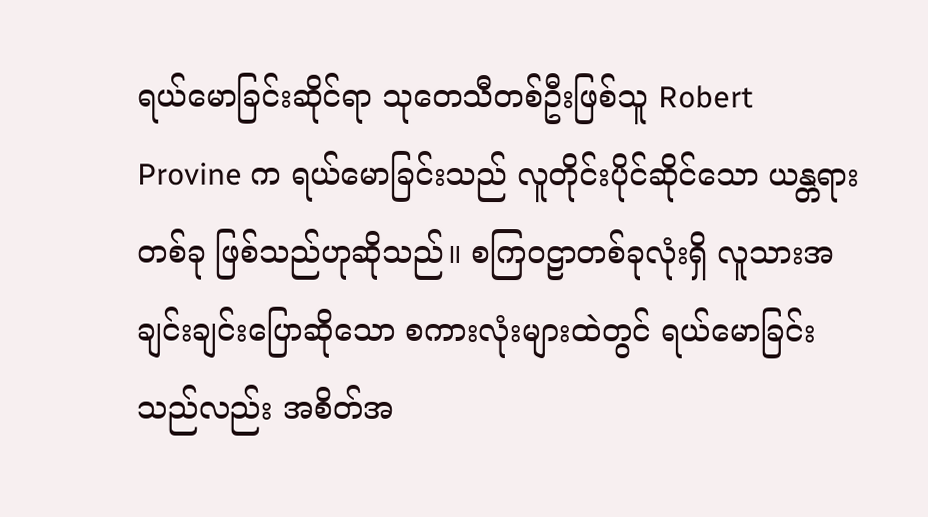ရယ်မောခြင်းဆိုင်ရာ သုတေသီတစ်ဦးဖြစ်သူ Robert Provine က ရယ်မောခြင်းသည် လူတိုင်းပိုင်ဆိုင်သော ယန္တရားတစ်ခု ဖြစ်သည်ဟုဆိုသည်။ စကြဝဠာတစ်ခုလုံးရှိ လူသားအချင်းချင်းပြောဆိုသော စကားလုံးများထဲတွင် ရယ်မောခြင်းသည်လည်း အစိတ်အ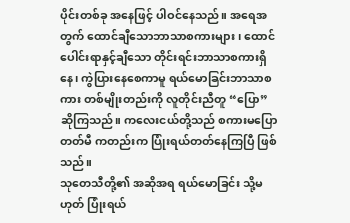ပိုင်းတစ်ခု အနေဖြင့် ပါဝင်နေသည်။ အရေအတွက် ထောင်ချီသောဘာသာစကားများ၊ ထောင်ပေါင်းရာနှင့်ချီသော တိုင်းရင်းဘာသာစကားရှိနေ၊ ကွဲပြားနေစေကာမူ ရယ်မောခြင်းဘာသာစကား တစ်မျိုးတည်းကို လူတိုင်းညီတူ “ပြော” ဆိုကြသည်။ ကလေးငယ်တို့သည် စကားမပြောတတ်မီ ကတည်းက ပြုံးရယ်တတ်နေကြပြီ ဖြစ်သည်။
သုတေသီတို့၏ အဆိုအရ ရယ်မောခြင်း သို့မဟုတ် ပြုံးရယ်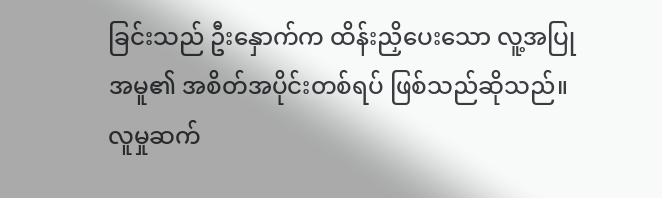ခြင်းသည် ဦးနှောက်က ထိန်းညှိပေးသော လူ့အပြုအမူ၏ အစိတ်အပိုင်းတစ်ရပ် ဖြစ်သည်ဆိုသည်။ လူမှုဆက်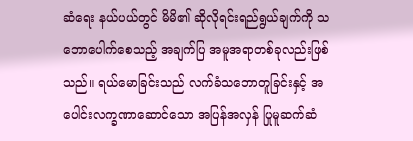ဆံရေး နယ်ပယ်တွင် မိမိ၏ ဆိုလိုရင်းရည်ရွယ်ချက်ကို သဘောပေါက်စေသည့် အချက်ပြ အမူအရာတစ်ခုလည်းဖြစ်သည်။ ရယ်မောခြင်းသည် လက်ခံသဘောတူခြင်းနှင့် အပေါင်းလက္ခဏာဆောင်သော အပြန်အလှန် ပြုမူဆက်ဆံ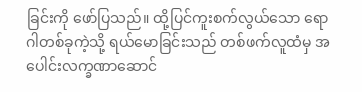ခြင်းကို ဖော်ပြသည်။ ထို့ပြင်ကူးစက်လွယ်သော ရောဂါတစ်ခုကဲ့သို့ ရယ်မောခြင်းသည် တစ်ဖက်လူထံမှ အပေါင်းလက္ခဏာဆောင်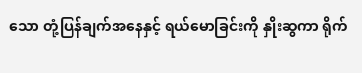သော တုံ့ပြန်ချက်အနေနှင့် ရယ်မောခြင်းကို နှိုးဆွကာ ရိုက်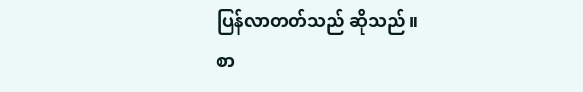ပြန်လာတတ်သည် ဆိုသည်။
စာ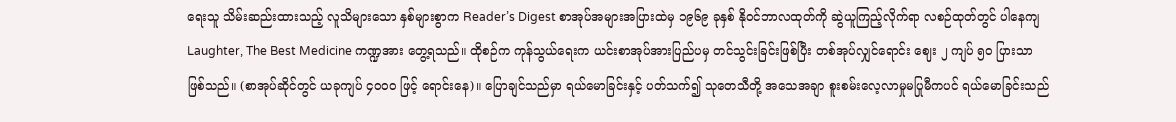ရေးသူ သိမ်းဆည်းထားသည့် လူသိများသော နှစ်များစွာက Reader’s Digest စာအုပ်အများအပြားထဲမှ ၁၉၆၉ ခုနှစ် နိုဝင်ဘာလထုတ်ကို ဆွဲယူကြည့်လိုက်ရာ လစဉ်ထုတ်တွင် ပါနေကျ Laughter, The Best Medicine ကဏ္ဍအား တွေ့ရသည်။ ထိုစဉ်က ကုန်သွယ်ရေးက ယင်းစာအုပ်အားပြည်ပမှ တင်သွင်းခြင်းဖြစ်ပြီး တစ်အုပ်လျှင်ရောင်း ဈေး ၂ ကျပ် ၅ဝ ပြားသာဖြစ်သည်။ (စာအုပ်ဆိုင်တွင် ယခုကျပ် ၄ဝဝဝ ဖြင့် ရောင်းနေ)။ ပြောချင်သည်မှာ ရယ်မောခြင်းနှင့် ပတ်သက်၍ သုတေသီတို့ အသေအချာ စူးစမ်းလေ့လာမှုမပြုမီကပင် ရယ်မောခြင်းသည်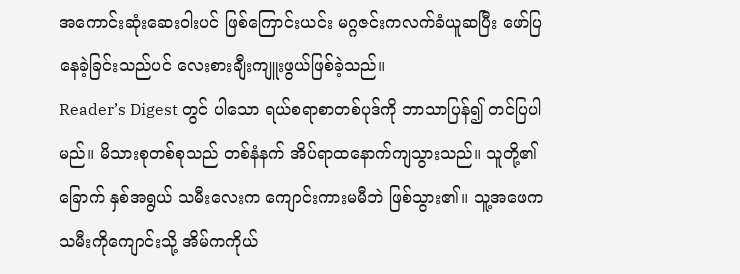အကောင်းဆုံးဆေးဝါးပင် ဖြစ်ကြောင်းယင်း မဂ္ဂဇင်းကလက်ခံယူဆပြီး ဖော်ပြနေခဲ့ခြင်းသည်ပင် လေးစားချီးကျူးဖွယ်ဖြစ်ခဲ့သည်။
Reader’s Digest တွင် ပါသော ရယ်စရာစာတစ်ပုဒ်ကို ဘာသာပြန်၍ တင်ပြပါမည်။ မိသားစုတစ်စုသည် တစ်နံနက် အိပ်ရာထနောက်ကျသွားသည်။ သူတို့၏ ခြောက် နှစ်အရွယ် သမီးလေးက ကျောင်းကားမမီဘဲ ဖြစ်သွား၏။ သူ့အဖေက သမီးကိုကျောင်းသို့ အိမ်ကကိုယ်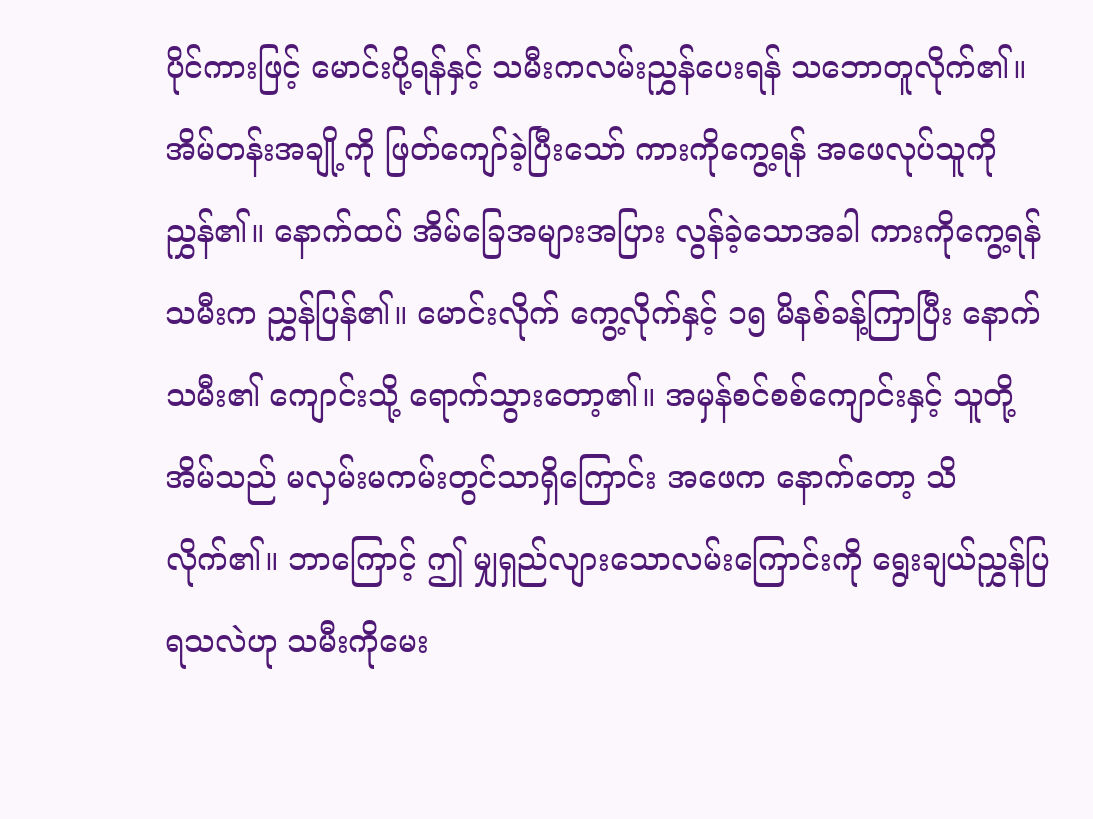ပိုင်ကားဖြင့် မောင်းပို့ရန်နှင့် သမီးကလမ်းညွှန်ပေးရန် သဘောတူလိုက်၏။ အိမ်တန်းအချို့ကို ဖြတ်ကျော်ခဲ့ပြီးသော် ကားကိုကွေ့ရန် အဖေလုပ်သူကိုညွှန်၏။ နောက်ထပ် အိမ်ခြေအများအပြား လွန်ခဲ့သောအခါ ကားကိုကွေ့ရန် သမီးက ညွှန်ပြန်၏။ မောင်းလိုက် ကွေ့လိုက်နှင့် ၁၅ မိနစ်ခန့်ကြာပြီး နောက်သမီး၏ ကျောင်းသို့ ရောက်သွားတော့၏။ အမှန်စင်စစ်ကျောင်းနှင့် သူတို့အိမ်သည် မလှမ်းမကမ်းတွင်သာရှိကြောင်း အဖေက နောက်တော့ သိလိုက်၏။ ဘာကြောင့် ဤ မျှရှည်လျားသောလမ်းကြောင်းကို ရွေးချယ်ညွှန်ပြရသလဲဟု သမီးကိုမေး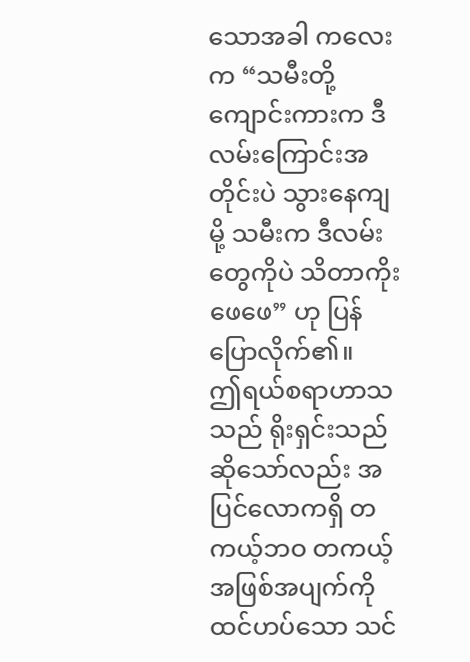သောအခါ ကလေးက “သမီးတို့ကျောင်းကားက ဒီလမ်းကြောင်းအတိုင်းပဲ သွားနေကျမို့ သမီးက ဒီလမ်းတွေကိုပဲ သိတာကိုးဖေဖေ” ဟု ပြန်ပြောလိုက်၏။
ဤရယ်စရာဟာသသည် ရိုးရှင်းသည် ဆိုသော်လည်း အပြင်လောကရှိ တကယ့်ဘဝ တကယ့်အဖြစ်အပျက်ကို ထင်ဟပ်သော သင်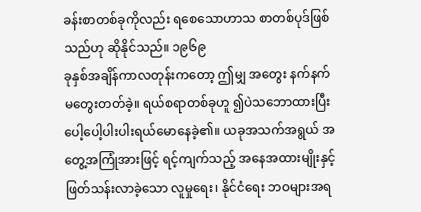ခန်းစာတစ်ခုကိုလည်း ရစေသောဟာသ စာတစ်ပုဒ်ဖြစ်သည်ဟု ဆိုနိုင်သည်။ ၁၉၆၉
ခုနှစ်အချိန်ကာလတုန်းကတော့ ဤမျှ အတွေး နက်နက်မတွေးတတ်ခဲ့။ ရယ်စရာတစ်ခုဟူ ၍ပဲသဘောထားပြီး ပေါ့ပေါ့ပါးပါးရယ်မောနေခဲ့၏။ ယခုအသက်အရွယ် အတွေ့အကြုံအားဖြင့် ရင့်ကျက်သည့် အနေအထားမျိုးနှင့် ဖြတ်သန်းလာခဲ့သော လူမှုရေး၊ နိုင်ငံရေး ဘဝများအရ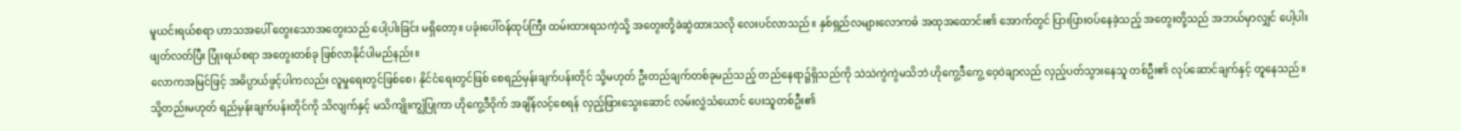မူယင်းရယ်စရာ ဟာသအပေါ် တွေးသောအတွေးသည် ပေါ့ပါးခြင်း မရှိတော့။ ပခုံးပေါ်ဝန်ထုပ်ကြီး ထမ်းထားရသကဲ့သို့ အတွေးတို့ခဲဆွဲထားသလို လေးပင်လာသည်။ နှစ်ရှည်လများလောကဓံ အထုအထောင်း၏ အောက်တွင် ပြားပြားဝပ်နေခဲ့သည့် အတွေးတို့သည် အဘယ်မှာလျှင် ပေါ့ပါးဖျတ်လတ်ပြီး ပြုံးရယ်စရာ အတွေးတစ်ခု ဖြစ်လာနိုင်ပါမည်နည်း။
လောကအမြင်ဖြင့် အဓိပ္ပာယ်ဖွင့်ပါကလည်း လူမှုရေးတွင်ဖြစ်စေ၊ နိုင်ငံရေးတွင်ဖြစ် စေရည်မှန်းချက်ပန်းတိုင် သို့မဟုတ် ဦးတည်ချက်တစ်ခုမည်သည့် တည်နေရာ၌ရှိသည်ကို သဲသဲကွဲကွဲမသိဘဲ ဟိုကွေ့ဒီကွေ့ ဝေ့ဝဲချာလည် လှည့်ပတ်သွားနေသူ တစ်ဦး၏ လုပ်ဆောင်ချက်နှင့် တူနေသည်။ သို့တည်းမဟုတ် ရည်မှန်းချက်ပန်းတိုင်ကို သိလျက်နှင့် မသိကျိုးကျွံပြုကာ ဟိုကွေ့ဒီဝိုက် အချိန်လင့်စေရန် လှည့်ဖြားသွေးဆောင် လမ်းလွှဲသံယောင် ပေးသူတစ်ဦး၏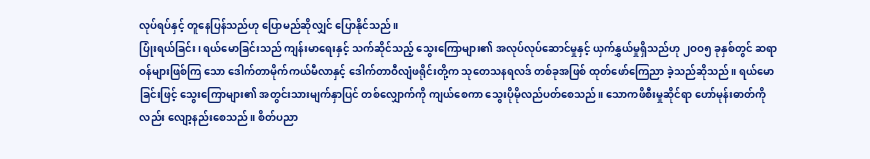လုပ်ရပ်နှင့် တူနေပြန်သည်ဟု ပြောမည်ဆိုလျှင် ပြောနိုင်သည်။
ပြုံးရယ်ခြင်း၊ ရယ်မောခြင်းသည် ကျန်းမာရေးနှင့် သက်ဆိုင်သည့် သွေးကြောများ၏ အလုပ်လုပ်ဆောင်မှုနှင့် ယှက်နွှယ်မှုရှိသည်ဟု ၂ဝဝ၅ ခုနှစ်တွင် ဆရာဝန်များဖြစ်ကြ သော ဒေါက်တာမိုက်ကယ်မီလာနှင့် ဒေါက်တာဝီလျံဖရိုင်းတို့က သုတေသနရလဒ် တစ်ခုအဖြစ် ထုတ်ဖော်ကြေညာ ခဲ့သည်ဆိုသည်။ ရယ်မောခြင်းဖြင့် သွေးကြောများ၏ အတွင်းသားမျက်နှာပြင် တစ်လျှောက်ကို ကျယ်စေကာ သွေးပိုမိုလည်ပတ်စေသည်။ သောကဖိစီးမှုဆိုင်ရာ ဟော်မုန်းဓာတ်ကိုလည်း လျော့နည်းစေသည်။ စိတ်ပညာ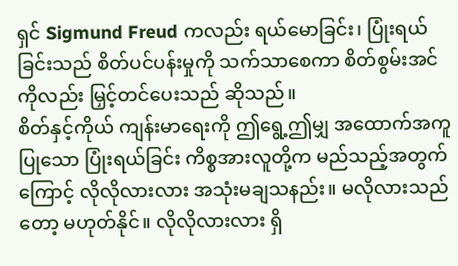ရှင် Sigmund Freud ကလည်း ရယ်မောခြင်း၊ ပြုံးရယ်ခြင်းသည် စိတ်ပင်ပန်းမှုကို သက်သာစေကာ စိတ်စွမ်းအင်ကိုလည်း မြှင့်တင်ပေးသည် ဆိုသည်။
စိတ်နှင့်ကိုယ် ကျန်းမာရေးကို ဤရွေ့ဤမျှ အထောက်အကူပြုသော ပြုံးရယ်ခြင်း ကိစ္စအားလူတို့က မည်သည့်အတွက်ကြောင့် လိုလိုလားလား အသုံးမချသနည်း။ မလိုလားသည်တော့ မဟုတ်နိုင်။ လိုလိုလားလား ရှိ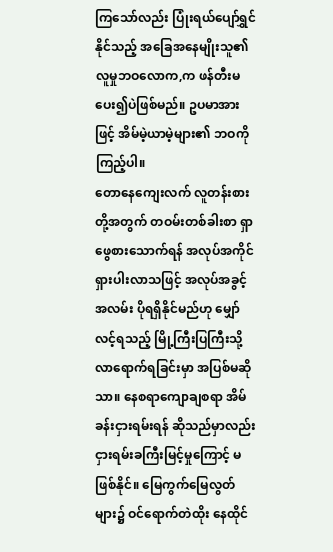ကြသော်လည်း ပြုံးရယ်ပျော်ရွှင်နိုင်သည့် အခြေအနေမျိုးသူ၏ လူမှုဘဝလောက,က ဖန်တီးမပေး၍ပဲဖြစ်မည်။ ဥပမာအားဖြင့် အိမ်မဲ့ယာမဲ့များ၏ ဘဝကိုကြည့်ပါ။
တောနေကျေးလက် လူတန်းစားတို့အတွက် တဝမ်းတစ်ခါးစာ ရှာဖွေစားသောက်ရန် အလုပ်အကိုင်ရှားပါးလာသဖြင့် အလုပ်အခွင့်အလမ်း ပိုရရှိနိုင်မည်ဟု မျှော်လင့်ရသည့် မြို့ကြီးပြကြီးသို့ လာရောက်ရခြင်းမှာ အပြစ်မဆိုသာ။ နေစရာကျောချစရာ အိမ်ခန်းငှားရမ်းရန် ဆိုသည်မှာလည်း ငှားရမ်းခကြီးမြင့်မှုကြောင့် မဖြစ်နိုင်။ မြေကွက်မြေလွတ်များ၌ ဝင်ရောက်တဲထိုး နေထိုင်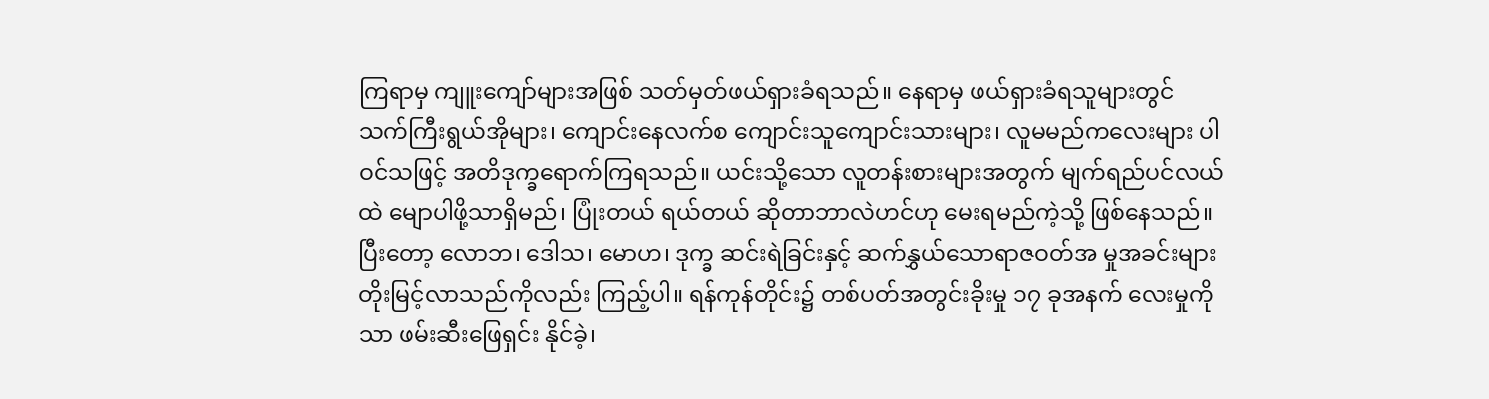ကြရာမှ ကျူးကျော်များအဖြစ် သတ်မှတ်ဖယ်ရှားခံရသည်။ နေရာမှ ဖယ်ရှားခံရသူများတွင် သက်ကြီးရွယ်အိုများ၊ ကျောင်းနေလက်စ ကျောင်းသူကျောင်းသားများ၊ လူမမည်ကလေးများ ပါဝင်သဖြင့် အတိဒုက္ခရောက်ကြရသည်။ ယင်းသို့သော လူတန်းစားများအတွက် မျက်ရည်ပင်လယ်ထဲ မျောပါဖို့သာရှိမည်၊ ပြုံးတယ် ရယ်တယ် ဆိုတာဘာလဲဟင်ဟု မေးရမည်ကဲ့သို့ ဖြစ်နေသည်။
ပြီးတော့ လောဘ၊ ဒေါသ၊ မောဟ၊ ဒုက္ခ ဆင်းရဲခြင်းနှင့် ဆက်နွှယ်သောရာဇဝတ်အ မှုအခင်းများ တိုးမြင့်လာသည်ကိုလည်း ကြည့်ပါ။ ရန်ကုန်တိုင်း၌ တစ်ပတ်အတွင်းခိုးမှု ၁၇ ခုအနက် လေးမှုကိုသာ ဖမ်းဆီးဖြေရှင်း နိုင်ခဲ့၊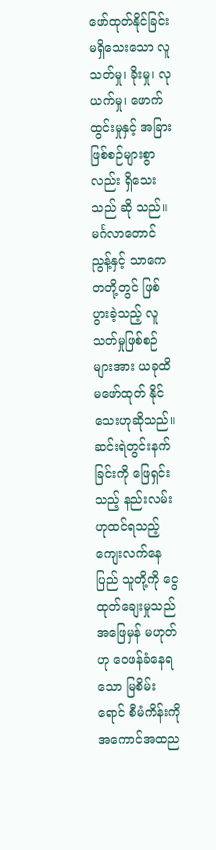ဖော်ထုတ်နိုင်ခြင်း မရှိသေးသော လူသတ်မှု၊ ခိုးမှု၊ လုယက်မှု၊ ဖောက်ထွင်းမှုနှင့် အခြားဖြစ်စဉ်များစွာလည်း ရှိသေးသည် ဆို သည်။ မင်္ဂလာတောင်ညွန့်နှင့် သာကေတတို့တွင် ဖြစ်ပွားခဲ့သည့် လူသတ်မှုဖြစ်စဉ်များအား ယခုထိမဖော်ထုတ် နိုင်သေးဟုဆိုသည်။
ဆင်းရဲတွင်းနက်ခြင်းကို ဖြေရှင်းသည့် နည်းလမ်းဟုထင်ရသည့် ကျေးလက်နေပြည် သူတို့ကို ငွေထုတ်ချေးမှုသည် အဖြေမှန် မဟုတ်ဟု ဝေဖန်ခံနေရသော မြစိမ်းရောင် စီမံကိန်းကို အကောင်အထည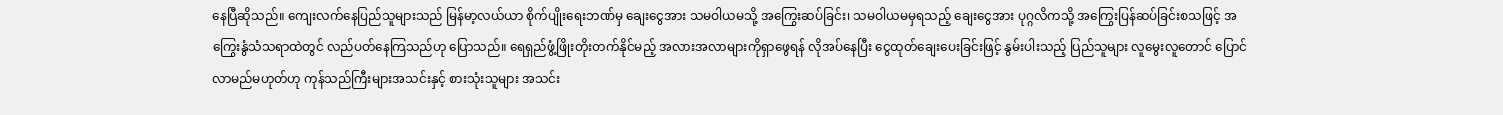နေပြီဆိုသည်။ ကျေးလက်နေပြည်သူများသည် မြန်မာ့လယ်ယာ စိုက်ပျိုးရေးဘဏ်မှ ချေးငွေအား သမဝါယမသို့ အကြွေးဆပ်ခြင်း၊ သမဝါယမမှရသည့် ချေးငွေအား ပုဂ္ဂလိကသို့ အကြွေးပြန်ဆပ်ခြင်းစသဖြင့် အကြွေးနွံသံသရာထဲတွင် လည်ပတ်နေကြသည်ဟု ပြောသည်။ ရေရှည်ဖွံ့ဖြိုးတိုးတက်နိုင်မည့် အလားအလာများကိုရှာဖွေရန် လိုအပ်နေပြီး ငွေထုတ်ချေးပေးခြင်းဖြင့် နွမ်းပါးသည့် ပြည်သူများ လူမွေးလူတောင် ပြောင်လာမည်မဟုတ်ဟု ကုန်သည်ကြီးများအသင်းနှင့် စားသုံးသူများ အသင်း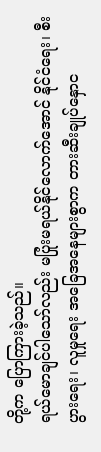တို့က ပြောကြားခဲ့သည်။
ရယ်မောချင်ပါသော်လည်း မပြုံးမရယ်နိုင်လောက်အောင် နိုင်ငံရေး၊ စီးပွားရေး၊ လူမှုရေး အခြေအနေများစွာက တားဆီးချုပ်နှောင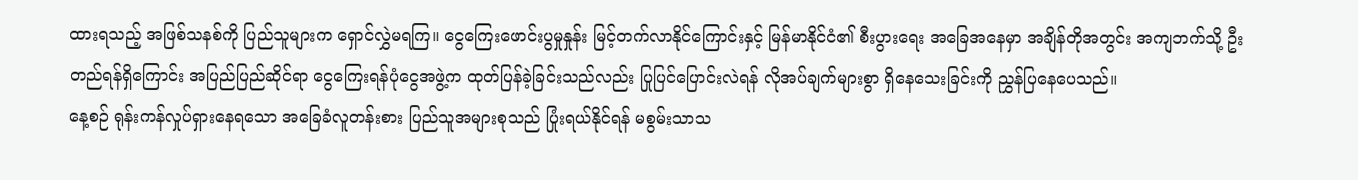ထားရသည့် အဖြစ်သနစ်ကို ပြည်သူများက ရှောင်လွှဲမရကြ။ ငွေကြေးဖောင်းပွမှုနှုန်း မြင့်တက်လာနိုင်ကြောင်းနှင့် မြန်မာနိုင်ငံ၏ စီးပွားရေး အခြေအနေမှာ အချိန်တိုအတွင်း အကျဘက်သို့ ဦးတည်ရန်ရှိကြောင်း အပြည်ပြည်ဆိုင်ရာ ငွေကြေးရန်ပုံငွေအဖွဲ့က ထုတ်ပြန်ခဲ့ခြင်းသည်လည်း ပြုပြင်ပြောင်းလဲရန် လိုအပ်ချက်များစွာ ရှိနေသေးခြင်းကို ညွှန်ပြနေပေသည်။
နေ့စဉ် ရုန်းကန်လှုပ်ရှားနေရသော အခြေခံလူတန်းစား ပြည်သူအများစုသည် ပြုံးရယ်နိုင်ရန် မစွမ်းသာသ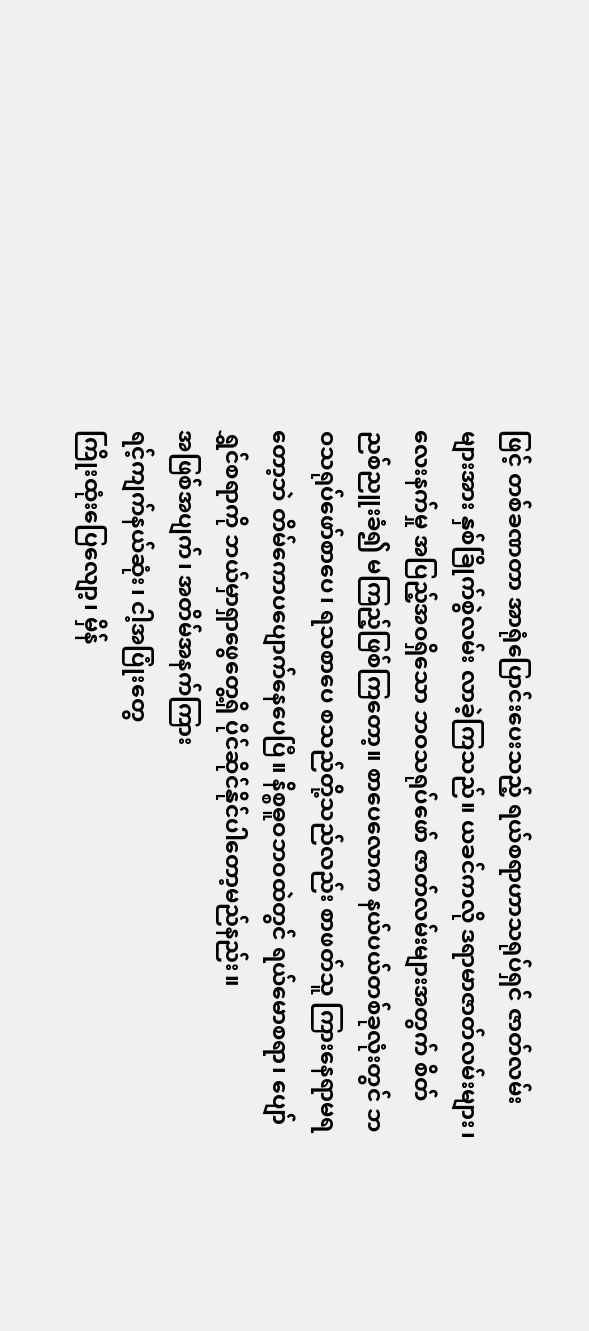ဖြင့် တစ်ခဏတာ အာရုံပြောင်းပေးသည့် ရယ်စရာဟာသရုပ်ရှင် ဇာတ်လမ်းများအား နှစ်ခြိုက်စွဲလမ်း လာခဲ့ကြသည်။ ယခင်ကလို ဒရာမာဇာတ်လမ်းများ၊ လေးနက်မှု အပြည့်အဝရှိသော ဘဝသရုပ်ဖော် ဇာတ်လမ်းများအတွက် စိတ်ညစ်ညူးခံ၍ မကြည့်ဖြစ်ကြတော့။ စာပေလောက နယ်ပယ်တစ်ခုလုံးတွင် ဘဝသရုပ်ဖော်စာပေ၊ ရသစာပေ စသည်တို့သည်လည်း စာဖတ်သူ ကြားနေရာမရတော့ဘဲ တိမ်ကောပပျောက်နေပေပြီ။ နိစ္စဓူဝဘဝထဲတွင် ရယ်မောစရာ၊ ပျော်ရွှင်စရာကို ဘယ်မှာရှာဖွေတွေ့ရှိ ပိုင်ဆိုင်နိုင်ပါတော့မည်နည်း။
အဖြစ်အပျက်၊ အတိမ်အနက်ကြား
ရင့်ကျက်နယ်ဆုံး၊ ငါ့အပြုံးတွေ
ကြိုးထုံးပြေလျော့၊ မှိန်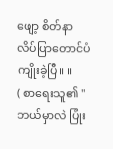ဖျော့ စိတ်နာ
လိပ်ပြာတောင်ပံကျိုးခဲ့ပြီ။ ။
( စာရေးသူ၏ "ဘယ်မှာလဲ ပြုံး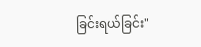ခြင်းရယ်ခြင်း"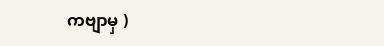ကဗျာမှ )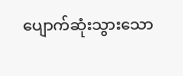ပျောက်ဆုံးသွားသော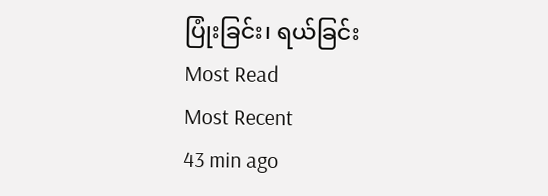ပြုံးခြင်း၊ ရယ်ခြင်း
Most Read
Most Recent
43 min ago